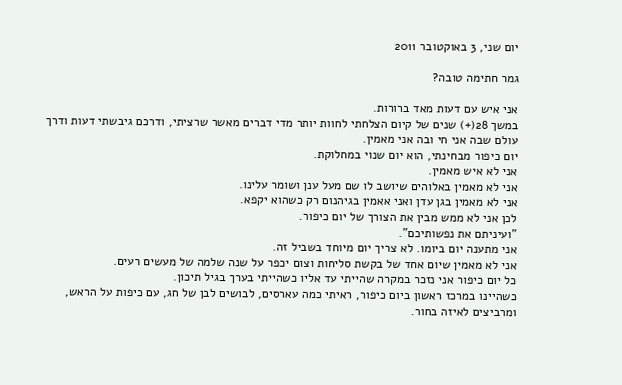יום שני, 3 באוקטובר 2011

גמר חתימה טובה?

אני איש עם דעות מאד ברורות.
במשך 28(+) שנים של קיום הצלחתי לחוות יותר מדי דברים מאשר שרציתי, ודרכם גיבשתי דעות ודרך עולם שבה אני חי ובה אני מאמין.
יום כיפור מבחינתי, הוא יום שנוי במחלוקת.
אני לא איש מאמין.
אני לא מאמין באלוהים שיושב לו שם מעל ענן ושומר עלינו.
אני לא מאמין בגן עדן ואני אאמין בגיהנום רק כשהוא יקפא.
לכן אני לא ממש מבין את הצורך של יום כיפור.
"ועיניתם את נפשותיכם".
אני מתענה יום ביומו. לא צריך יום מיוחד בשביל זה.
אני לא מאמין שיום אחד של בקשת סליחות וצום יכפר על שנה שלמה של מעשים רעים.
כל יום כיפור אני נזכר במקרה שהייתי עד אליו כשהייתי בערך בגיל תיכון.
כשהיינו במרכז ראשון ביום כיפור, ראיתי כמה עארסים, לבושים לבן של חג, עם כיפות על הראש, ומרביצים לאיזה בחור.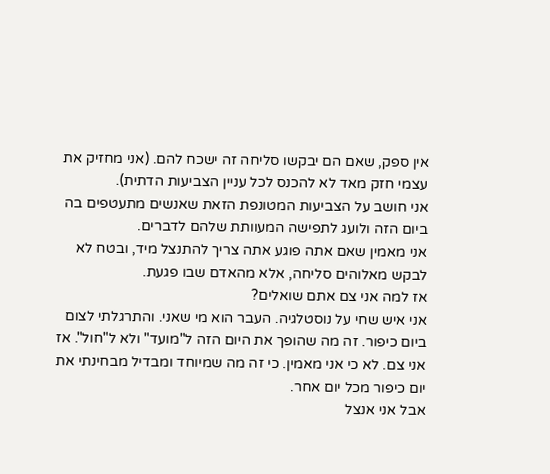אין ספק, שאם הם יבקשו סליחה זה ישכח להם. (אני מחזיק את עצמי חזק מאד לא להכנס לכל עניין הצביעות הדתית).
אני חושב על הצביעות המטונפת הזאת שאנשים מתעטפים בה ביום הזה ולועג לתפישה המעוותת שלהם לדברים.
אני מאמין שאם אתה פוגע אתה צריך להתנצל מיד, ובטח לא לבקש מאלוהים סליחה, אלא מהאדם שבו פגעת.
אז למה אני צם אתם שואלים?
אני איש שחי על נוסטלגיה. העבר הוא מי שאני. והתרגלתי לצום ביום כיפור. זה מה שהופך את היום הזה ל"מועד" ולא ל"חול". אז אני צם. לא כי אני מאמין. כי זה מה שמיוחד ומבדיל מבחינתי את יום כיפור מכל יום אחר.
אבל אני אנצל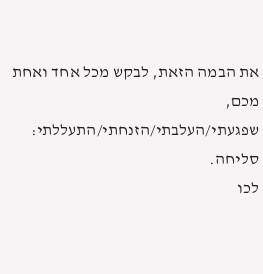את הבמה הזאת, לבקש מכל אחד ואחת מכם, שפגעתי/העלבתי/הזנחתי/התעללתי:
סליחה.
לכו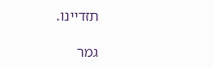תזדיינו.

גמר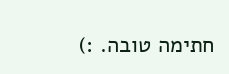חתימה טובה. :)